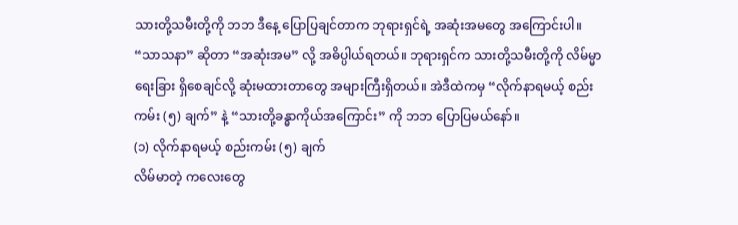သားတို့သမီးတို့ကို ဘဘ ဒီနေ့ ပြောပြချင်တာက ဘုရားရှင်ရဲ့ အဆုံးအမတွေ အကြောင်းပါ။ “သာသနာ” ဆိုတာ “အဆုံးအမ” လို့ အဓိပ္ပါယ်ရတယ်။ ဘုရားရှင်က သားတို့သမီးတို့ကို လိမ်မ္မာရေးခြား ရှိစေချင်လို့ ဆုံးမထားတာတွေ အများကြီးရှိတယ်။ အဲဒီထဲကမှ “လိုက်နာရမယ့် စည်းကမ်း (၅) ချက်” နဲ့ “သားတို့ခန္ဓာကိုယ်အကြောင်း” ကို ဘဘ ပြောပြမယ်နော်။
(၁) လိုက်နာရမယ့် စည်းကမ်း (၅) ချက်
လိမ်မာတဲ့ ကလေးတွေ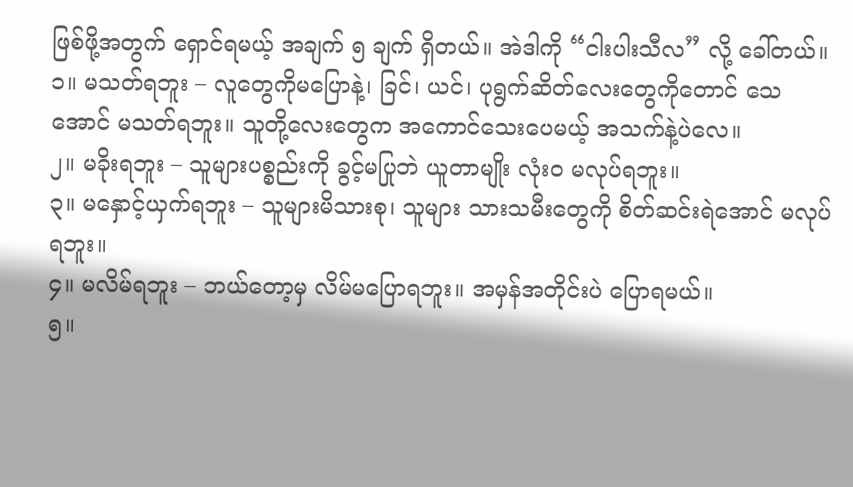ဖြစ်ဖို့အတွက် ရှောင်ရမယ့် အချက် ၅ ချက် ရှိတယ်။ အဲဒါကို “ငါးပါးသီလ” လို့ ခေါ်တယ်။
၁။ မသတ်ရဘူး – လူတွေကိုမပြောနဲ့၊ ခြင်၊ ယင်၊ ပုရွက်ဆိတ်လေးတွေကိုတောင် သေအောင် မသတ်ရဘူး။ သူတို့လေးတွေက အကောင်သေးပေမယ့် အသက်နဲ့ပဲလေ။
၂။ မခိုးရဘူး – သူများပစ္စည်းကို ခွင့်မပြုဘဲ ယူတာမျိုး လုံးဝ မလုပ်ရဘူး။
၃။ မနှောင့်ယှက်ရဘူး – သူများမိသားစု၊ သူများ သားသမီးတွေကို စိတ်ဆင်းရဲအောင် မလုပ်ရဘူး။
၄။ မလိမ်ရဘူး – ဘယ်တော့မှ လိမ်မပြောရဘူး။ အမှန်အတိုင်းပဲ ပြောရမယ်။
၅။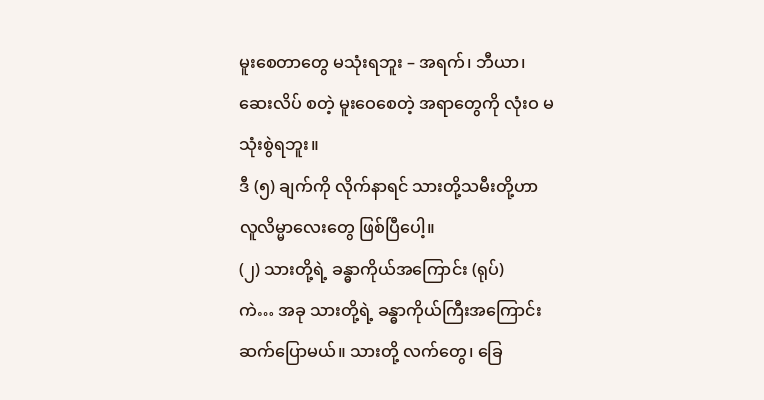မူးစေတာတွေ မသုံးရဘူး – အရက်၊ ဘီယာ၊ ဆေးလိပ် စတဲ့ မူးဝေစေတဲ့ အရာတွေကို လုံးဝ မသုံးစွဲရဘူး။
ဒီ (၅) ချက်ကို လိုက်နာရင် သားတို့သမီးတို့ဟာ လူလိမ္မာလေးတွေ ဖြစ်ပြီပေါ့။
(၂) သားတို့ရဲ့ ခန္ဓာကိုယ်အကြောင်း (ရုပ်)
ကဲ… အခု သားတို့ရဲ့ ခန္ဓာကိုယ်ကြီးအကြောင်း ဆက်ပြောမယ်။ သားတို့ လက်တွေ၊ ခြေ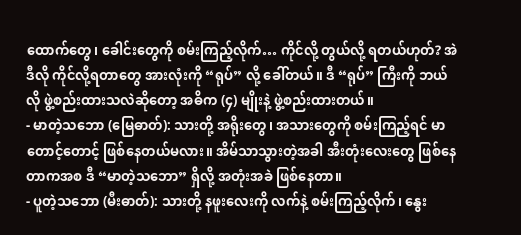ထောက်တွေ၊ ခေါင်းတွေကို စမ်းကြည့်လိုက်… ကိုင်လို့ တွယ်လို့ ရတယ်ဟုတ်? အဲဒီလို ကိုင်လို့ရတာတွေ အားလုံးကို “ရုပ်” လို့ ခေါ်တယ်။ ဒီ “ရုပ်” ကြီးကို ဘယ်လို ဖွဲ့စည်းထားသလဲဆိုတော့ အဓိက (၄) မျိုးနဲ့ ဖွဲ့စည်းထားတယ်။
- မာတဲ့သဘော (မြေဓာတ်): သားတို့ အရိုးတွေ၊ အသားတွေကို စမ်းကြည့်ရင် မာတောင့်တောင့် ဖြစ်နေတယ်မလား။ အိမ်သာသွားတဲ့အခါ အီးတုံးလေးတွေ ဖြစ်နေတာကအစ ဒီ “မာတဲ့သဘော” ရှိလို့ အတုံးအခဲ ဖြစ်နေတာ။
- ပူတဲ့သဘော (မီးဓာတ်): သားတို့ နဖူးလေးကို လက်နဲ့ စမ်းကြည့်လိုက်၊ နွေး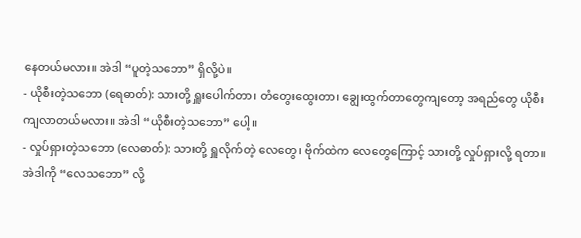နေတယ်မလား။ အဲဒါ “ပူတဲ့သဘော” ရှိလို့ပဲ။
- ယိုစီးတဲ့သဘော (ရေဓာတ်): သားတို့ ရှူးပေါက်တာ၊ တံတွေးထွေးတာ၊ ချွေးထွက်တာတွေကျတော့ အရည်တွေ ယိုစီးကျလာတယ်မလား။ အဲဒါ “ယိုစီးတဲ့သဘော” ပေါ့။
- လှုပ်ရှားတဲ့သဘော (လေဓာတ်): သားတို့ ရှူလိုက်တဲ့ လေတွေ၊ ဗိုက်ထဲက လေတွေကြောင့် သားတို့ လှုပ်ရှားလို့ ရတာ။ အဲဒါကို “လေသဘော” လို့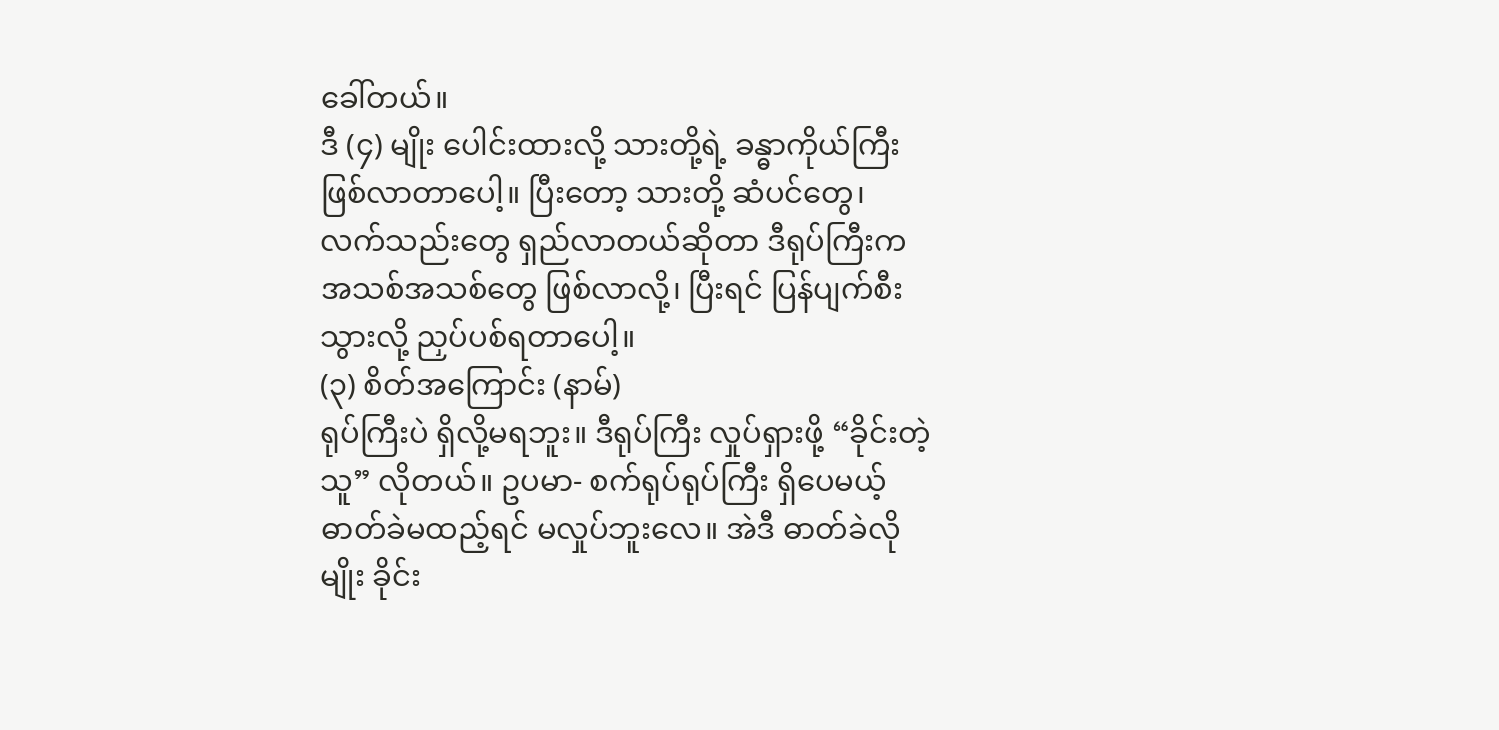ခေါ်တယ်။
ဒီ (၄) မျိုး ပေါင်းထားလို့ သားတို့ရဲ့ ခန္ဓာကိုယ်ကြီး ဖြစ်လာတာပေါ့။ ပြီးတော့ သားတို့ ဆံပင်တွေ၊ လက်သည်းတွေ ရှည်လာတယ်ဆိုတာ ဒီရုပ်ကြီးက အသစ်အသစ်တွေ ဖြစ်လာလို့၊ ပြီးရင် ပြန်ပျက်စီးသွားလို့ ညှပ်ပစ်ရတာပေါ့။
(၃) စိတ်အကြောင်း (နာမ်)
ရုပ်ကြီးပဲ ရှိလို့မရဘူး။ ဒီရုပ်ကြီး လှုပ်ရှားဖို့ “ခိုင်းတဲ့သူ” လိုတယ်။ ဥပမာ- စက်ရုပ်ရုပ်ကြီး ရှိပေမယ့် ဓာတ်ခဲမထည့်ရင် မလှုပ်ဘူးလေ။ အဲဒီ ဓာတ်ခဲလိုမျိုး ခိုင်း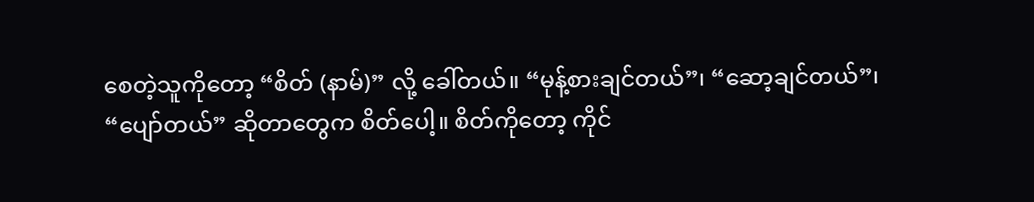စေတဲ့သူကိုတော့ “စိတ် (နာမ်)” လို့ ခေါ်တယ်။ “မုန့်စားချင်တယ်”၊ “ဆော့ချင်တယ်”၊ “ပျော်တယ်” ဆိုတာတွေက စိတ်ပေါ့။ စိတ်ကိုတော့ ကိုင်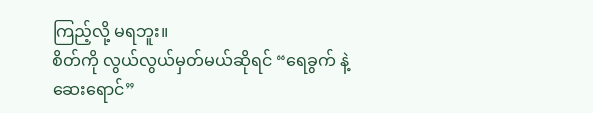ကြည့်လို့ မရဘူး။
စိတ်ကို လွယ်လွယ်မှတ်မယ်ဆိုရင် “ရေခွက် နဲ့ ဆေးရောင်”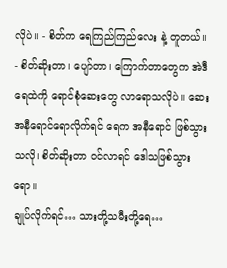လိုပဲ။ - စိတ်က ရေကြည်ကြည်လေး နဲ့ တူတယ်။
- စိတ်ဆိုးတာ၊ ပျော်တာ၊ ကြောက်တာတွေက အဲဒီရေထဲကို ရောင်စုံဆေးတွေ လာရောသလိုပဲ။ ဆေးအနီရောင်ရောလိုက်ရင် ရေက အနီရောင် ဖြစ်သွားသလို၊ စိတ်ဆိုးတာ ဝင်လာရင် ဒေါသဖြစ်သွားရော။
ချုပ်လိုက်ရင်… သားတို့သမီးတို့ရေ…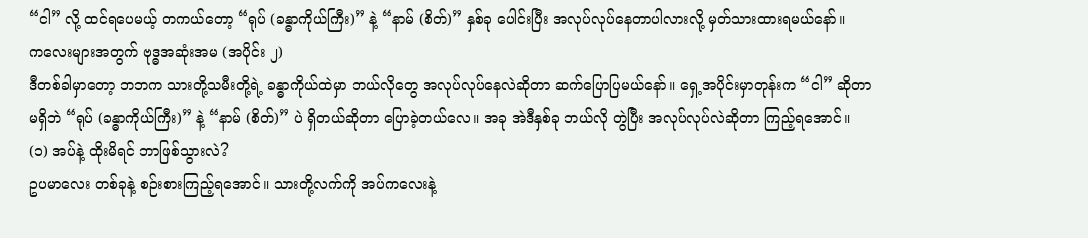“ငါ” လို့ ထင်ရပေမယ့် တကယ်တော့ “ရုပ် (ခန္ဓာကိုယ်ကြီး)” နဲ့ “နာမ် (စိတ်)” နှစ်ခု ပေါင်းပြီး အလုပ်လုပ်နေတာပါလားလို့ မှတ်သားထားရမယ်နော်။
ကလေးများအတွက် ဗုဒ္ဓအဆုံးအမ (အပိုင်း ၂)
ဒီတစ်ခါမှာတော့ ဘဘက သားတို့သမီးတို့ရဲ့ ခန္ဓာကိုယ်ထဲမှာ ဘယ်လိုတွေ အလုပ်လုပ်နေလဲဆိုတာ ဆက်ပြောပြမယ်နော်။ ရှေ့အပိုင်းမှာတုန်းက “ငါ” ဆိုတာ မရှိဘဲ “ရုပ် (ခန္ဓာကိုယ်ကြီး)” နဲ့ “နာမ် (စိတ်)” ပဲ ရှိတယ်ဆိုတာ ပြောခဲ့တယ်လေ။ အခု အဲဒီနှစ်ခု ဘယ်လို တွဲပြီး အလုပ်လုပ်လဲဆိုတာ ကြည့်ရအောင်။
(၁) အပ်နဲ့ ထိုးမိရင် ဘာဖြစ်သွားလဲ?
ဥပမာလေး တစ်ခုနဲ့ စဉ်းစားကြည့်ရအောင်။ သားတို့လက်ကို အပ်ကလေးနဲ့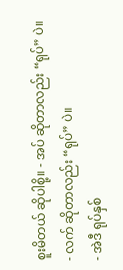စူးမိတယ် ဆိုပါစို့။ - အပ် ဆိုတာလည်း “ရုပ်” ပဲ။
- လက် ဆိုတာလည်း “ရုပ်” ပဲ။
- အဲဒီ ရုပ်နှစ်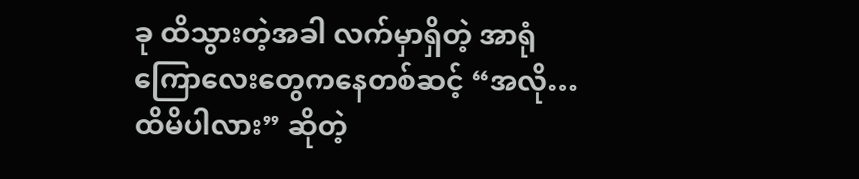ခု ထိသွားတဲ့အခါ လက်မှာရှိတဲ့ အာရုံကြောလေးတွေကနေတစ်ဆင့် “အလို… ထိမိပါလား” ဆိုတဲ့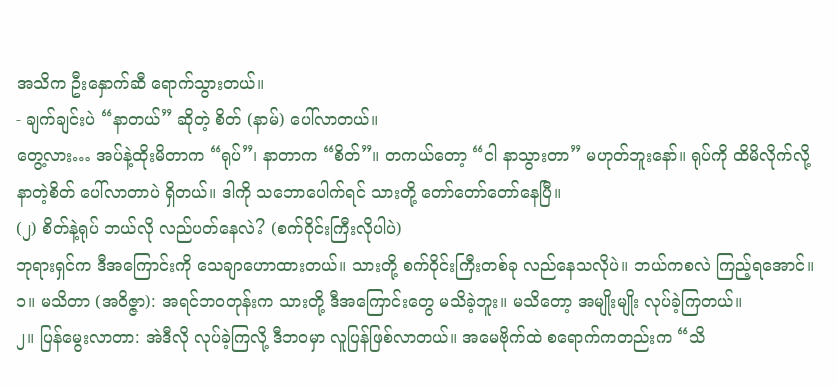အသိက ဦးနှောက်ဆီ ရောက်သွားတယ်။
- ချက်ချင်းပဲ “နာတယ်” ဆိုတဲ့ စိတ် (နာမ်) ပေါ်လာတယ်။
တွေ့လား… အပ်နဲ့ထိုးမိတာက “ရုပ်”၊ နာတာက “စိတ်”။ တကယ်တော့ “ငါ နာသွားတာ” မဟုတ်ဘူးနော်။ ရုပ်ကို ထိမိလိုက်လို့ နာတဲ့စိတ် ပေါ်လာတာပဲ ရှိတယ်။ ဒါကို သဘောပေါက်ရင် သားတို့ တော်တော်တော်နေပြီ။
(၂) စိတ်နဲ့ရုပ် ဘယ်လို လည်ပတ်နေလဲ? (စက်ဝိုင်းကြီးလိုပါပဲ)
ဘုရားရှင်က ဒီအကြောင်းကို သေချာဟောထားတယ်။ သားတို့ စက်ဝိုင်းကြီးတစ်ခု လည်နေသလိုပဲ။ ဘယ်ကစလဲ ကြည့်ရအောင်။
၁။ မသိတာ (အဝိဇ္ဇာ): အရင်ဘဝတုန်းက သားတို့ ဒီအကြောင်းတွေ မသိခဲ့ဘူး။ မသိတော့ အမျိုးမျိုး လုပ်ခဲ့ကြတယ်။
၂။ ပြန်မွေးလာတာ: အဲဒီလို လုပ်ခဲ့ကြလို့ ဒီဘဝမှာ လူပြန်ဖြစ်လာတယ်။ အမေဗိုက်ထဲ စရောက်ကတည်းက “သိ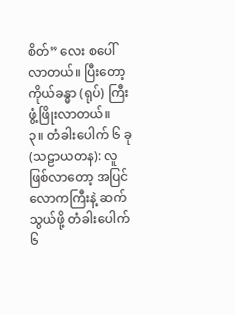စိတ်” လေး စပေါ်လာတယ်။ ပြီးတော့ ကိုယ်ခန္ဓာ (ရုပ်) ကြီး ဖွံ့ဖြိုးလာတယ်။
၃။ တံခါးပေါက် ၆ ခု (သဠာယတန): လူဖြစ်လာတော့ အပြင်လောကကြီးနဲ့ ဆက်သွယ်ဖို့ တံခါးပေါက် ၆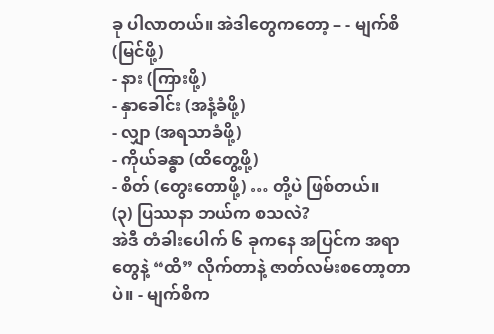ခု ပါလာတယ်။ အဲဒါတွေကတော့ – - မျက်စိ (မြင်ဖို့)
- နား (ကြားဖို့)
- နှာခေါင်း (အနံ့ခံဖို့)
- လျှာ (အရသာခံဖို့)
- ကိုယ်ခန္ဓာ (ထိတွေ့ဖို့)
- စိတ် (တွေးတောဖို့) … တို့ပဲ ဖြစ်တယ်။
(၃) ပြဿနာ ဘယ်က စသလဲ?
အဲဒီ တံခါးပေါက် ၆ ခုကနေ အပြင်က အရာတွေနဲ့ “ထိ” လိုက်တာနဲ့ ဇာတ်လမ်းစတော့တာပဲ။ - မျက်စိက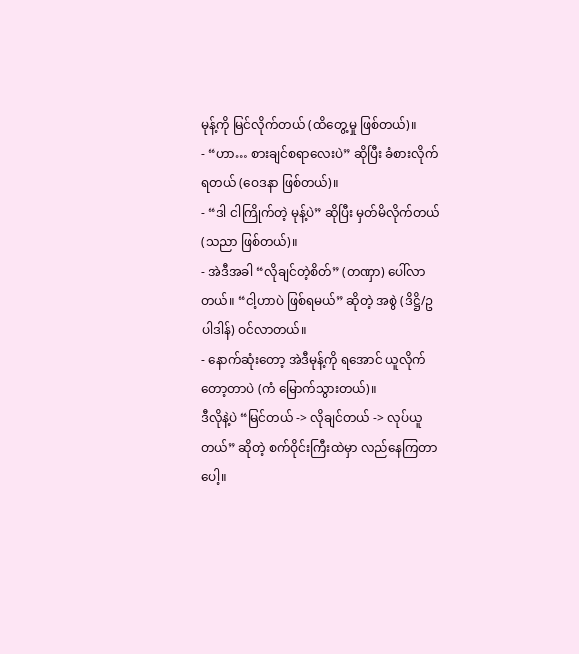မုန့်ကို မြင်လိုက်တယ် (ထိတွေ့မှု ဖြစ်တယ်)။
- “ဟာ… စားချင်စရာလေးပဲ” ဆိုပြီး ခံစားလိုက်ရတယ် (ဝေဒနာ ဖြစ်တယ်)။
- “ဒါ ငါကြိုက်တဲ့ မုန့်ပဲ” ဆိုပြီး မှတ်မိလိုက်တယ် (သညာ ဖြစ်တယ်)။
- အဲဒီအခါ “လိုချင်တဲ့စိတ်” (တဏှာ) ပေါ်လာတယ်။ “ငါ့ဟာပဲ ဖြစ်ရမယ်” ဆိုတဲ့ အစွဲ (ဒိဋ္ဌိ/ဥပါဒါန်) ဝင်လာတယ်။
- နောက်ဆုံးတော့ အဲဒီမုန့်ကို ရအောင် ယူလိုက်တော့တာပဲ (ကံ မြောက်သွားတယ်)။
ဒီလိုနဲ့ပဲ “မြင်တယ် -> လိုချင်တယ် -> လုပ်ယူတယ်” ဆိုတဲ့ စက်ဝိုင်းကြီးထဲမှာ လည်နေကြတာပေါ့။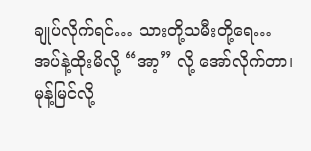ချုပ်လိုက်ရင်… သားတို့သမီးတို့ရေ… အပ်နဲ့ထိုးမိလို့ “အာ့” လို့ အော်လိုက်တာ၊ မုန့်မြင်လို့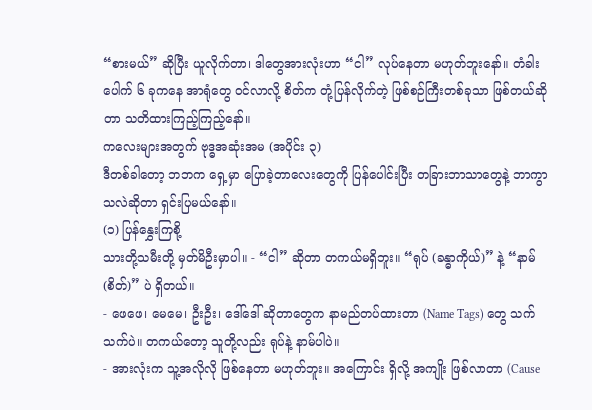“စားမယ်” ဆိုပြီး ယူလိုက်တာ၊ ဒါတွေအားလုံးဟာ “ငါ” လုပ်နေတာ မဟုတ်ဘူးနော်။ တံခါးပေါက် ၆ ခုကနေ အာရုံတွေ ဝင်လာလို့ စိတ်က တုံ့ပြန်လိုက်တဲ့ ဖြစ်စဉ်ကြီးတစ်ခုသာ ဖြစ်တယ်ဆိုတာ သတိထားကြည့်ကြည့်နော်။
ကလေးများအတွက် ဗုဒ္ဓအဆုံးအမ (အပိုင်း ၃)
ဒီတစ်ခါတော့ ဘဘက ရှေ့မှာ ပြောခဲ့တာလေးတွေကို ပြန်ပေါင်းပြီး တခြားဘာသာတွေနဲ့ ဘာကွာသလဲဆိုတာ ရှင်းပြမယ်နော်။
(၁) ပြန်နွှေးကြစို့
သားတို့သမီးတို့ မှတ်မိဦးမှာပါ။ - “ငါ” ဆိုတာ တကယ်မရှိဘူး။ “ရုပ် (ခန္ဓာကိုယ်)” နဲ့ “နာမ် (စိတ်)” ပဲ ရှိတယ်။
- ဖေဖေ၊ မေမေ၊ ဦးဦး၊ ဒေါ်ဒေါ် ဆိုတာတွေက နာမည်တပ်ထားတာ (Name Tags) တွေ သက်သက်ပဲ။ တကယ်တော့ သူတို့လည်း ရုပ်နဲ့ နာမ်ပါပဲ။
- အားလုံးက သူ့အလိုလို ဖြစ်နေတာ မဟုတ်ဘူး။ အကြောင်း ရှိလို့ အကျိုး ဖြစ်လာတာ (Cause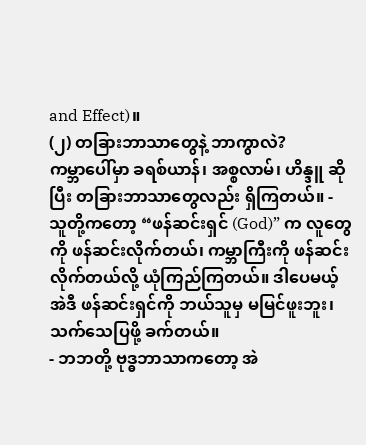and Effect)။
(၂) တခြားဘာသာတွေနဲ့ ဘာကွာလဲ?
ကမ္ဘာပေါ်မှာ ခရစ်ယာန်၊ အစ္စလာမ်၊ ဟိန္ဒူ ဆိုပြီး တခြားဘာသာတွေလည်း ရှိကြတယ်။ - သူတို့ကတော့ “ဖန်ဆင်းရှင် (God)” က လူတွေကို ဖန်ဆင်းလိုက်တယ်၊ ကမ္ဘာကြီးကို ဖန်ဆင်းလိုက်တယ်လို့ ယုံကြည်ကြတယ်။ ဒါပေမယ့် အဲဒီ ဖန်ဆင်းရှင်ကို ဘယ်သူမှ မမြင်ဖူးဘူး၊ သက်သေပြဖို့ ခက်တယ်။
- ဘဘတို့ ဗုဒ္ဓဘာသာကတော့ အဲ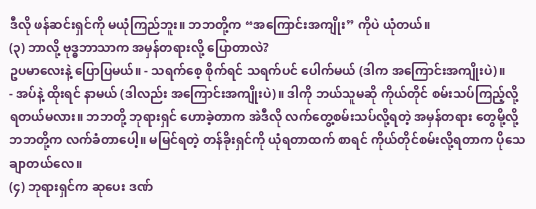ဒီလို ဖန်ဆင်းရှင်ကို မယုံကြည်ဘူး။ ဘဘတို့က “အကြောင်းအကျိုး” ကိုပဲ ယုံတယ်။
(၃) ဘာလို့ ဗုဒ္ဓဘာသာက အမှန်တရားလို့ ပြောတာလဲ?
ဥပမာလေးနဲ့ ပြောပြမယ်။ - သရက်စေ့ စိုက်ရင် သရက်ပင် ပေါက်မယ် (ဒါက အကြောင်းအကျိုးပဲ)။
- အပ်နဲ့ ထိုးရင် နာမယ် (ဒါလည်း အကြောင်းအကျိုးပဲ)။ ဒါကို ဘယ်သူမဆို ကိုယ်တိုင် စမ်းသပ်ကြည့်လို့ ရတယ်မလား။ ဘဘတို့ ဘုရားရှင် ဟောခဲ့တာက အဲဒီလို လက်တွေ့စမ်းသပ်လို့ရတဲ့ အမှန်တရား တွေမို့လို့ ဘဘတို့က လက်ခံတာပေါ့။ မမြင်ရတဲ့ တန်ခိုးရှင်ကို ယုံရတာထက် စာရင် ကိုယ်တိုင်စမ်းလို့ရတာက ပိုသေချာတယ်လေ။
(၄) ဘုရားရှင်က ဆုပေး ဒဏ်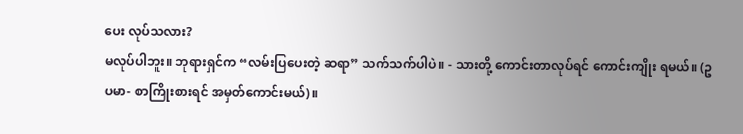ပေး လုပ်သလား?
မလုပ်ပါဘူး။ ဘုရားရှင်က “လမ်းပြပေးတဲ့ ဆရာ” သက်သက်ပါပဲ။ - သားတို့ ကောင်းတာလုပ်ရင် ကောင်းကျိုး ရမယ်။ (ဥပမာ- စာကြိုးစားရင် အမှတ်ကောင်းမယ်)။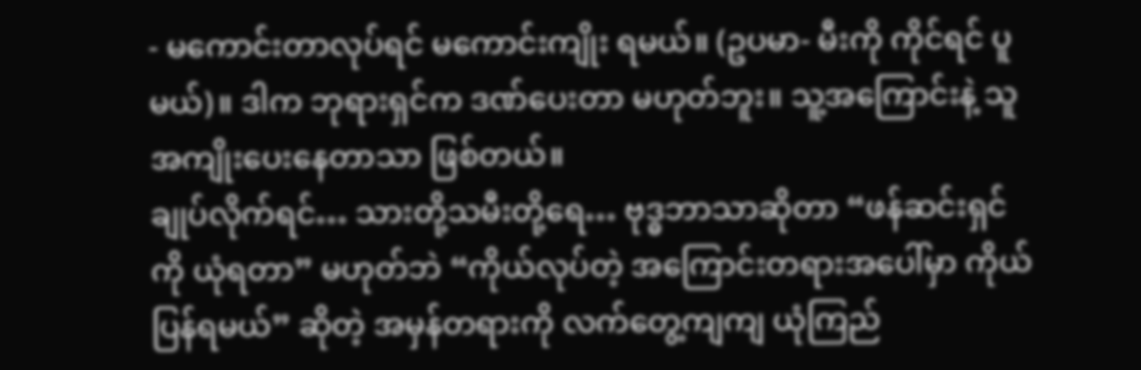- မကောင်းတာလုပ်ရင် မကောင်းကျိုး ရမယ်။ (ဥပမာ- မီးကို ကိုင်ရင် ပူမယ်)။ ဒါက ဘုရားရှင်က ဒဏ်ပေးတာ မဟုတ်ဘူး။ သူ့အကြောင်းနဲ့ သူ အကျိုးပေးနေတာသာ ဖြစ်တယ်။
ချုပ်လိုက်ရင်… သားတို့သမီးတို့ရေ… ဗုဒ္ဓဘာသာဆိုတာ “ဖန်ဆင်းရှင်ကို ယုံရတာ” မဟုတ်ဘဲ “ကိုယ်လုပ်တဲ့ အကြောင်းတရားအပေါ်မှာ ကိုယ်ပြန်ရမယ်” ဆိုတဲ့ အမှန်တရားကို လက်တွေ့ကျကျ ယုံကြည်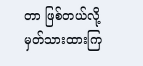တာ ဖြစ်တယ်လို့ မှတ်သားထားကြ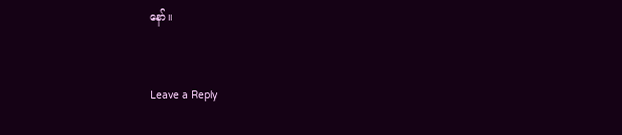နော်။


Leave a Reply